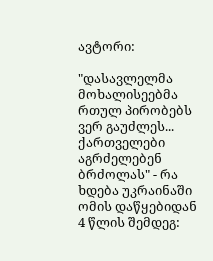ავტორი:

"დასავლელმა მოხალისეებმა რთულ პირობებს ვერ გაუძლეს... ქართველები აგრძელებენ ბრძოლას" - რა ხდება უკრაინაში ომის დაწყებიდან 4 წლის შემდეგ: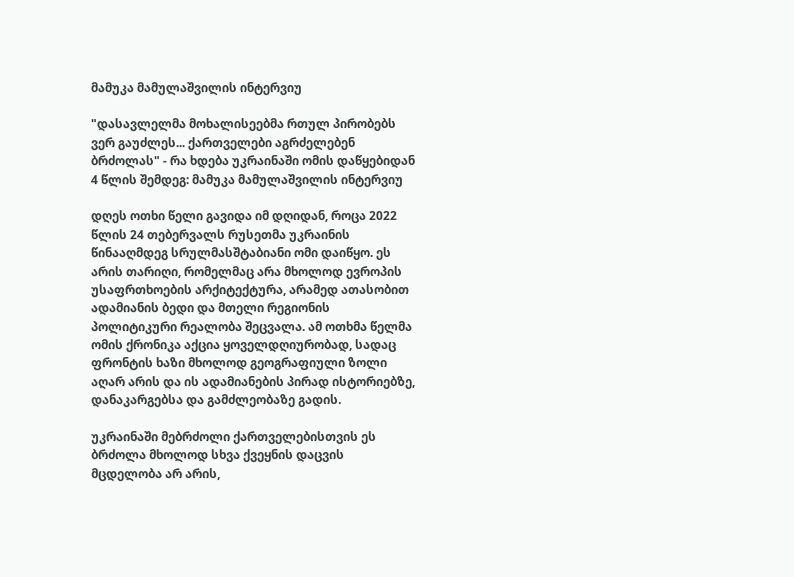მამუკა მამულაშვილის ინტერვიუ

"დასავლელმა მოხალისეებმა რთულ პირობებს ვერ გაუძლეს... ქართველები აგრძელებენ ბრძოლას" - რა ხდება უკრაინაში ომის დაწყებიდან 4 წლის შემდეგ: მამუკა მამულაშვილის ინტერვიუ

დღეს ოთხი წელი გავიდა იმ დღიდან, როცა 2022 წლის 24 თებერვალს რუსეთმა უკრაინის წინააღმდეგ სრულმასშტაბიანი ომი დაიწყო. ეს არის თარიღი, რომელმაც არა მხოლოდ ევროპის უსაფრთხოების არქიტექტურა, არამედ ათასობით ადამიანის ბედი და მთელი რეგიონის პოლიტიკური რეალობა შეცვალა. ამ ოთხმა წელმა ომის ქრონიკა აქცია ყოველდღიურობად, სადაც ფრონტის ხაზი მხოლოდ გეოგრაფიული ზოლი აღარ არის და ის ადამიანების პირად ისტორიებზე, დანაკარგებსა და გამძლეობაზე გადის.

უკრაინაში მებრძოლი ქართველებისთვის ეს ბრძოლა მხოლოდ სხვა ქვეყნის დაცვის მცდელობა არ არის,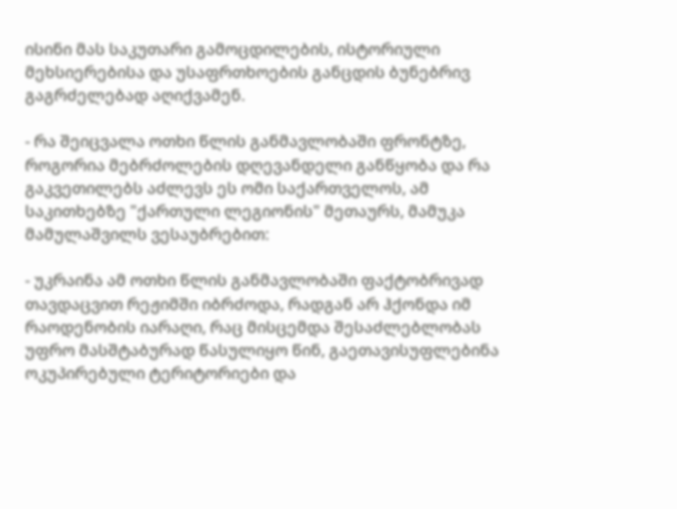ისინი მას საკუთარი გამოცდილების, ისტორიული მეხსიერებისა და უსაფრთხოების განცდის ბუნებრივ გაგრძელებად აღიქვამენ.

- რა შეიცვალა ოთხი წლის განმავლობაში ფრონტზე, როგორია მებრძოლების დღევანდელი განწყობა და რა გაკვეთილებს აძლევს ეს ომი საქართველოს, ამ საკითხებზე "ქართული ლეგიონის" მეთაურს, მამუკა მამულაშვილს ვესაუბრებით:

- უკრაინა ამ ოთხი წლის განმავლობაში ფაქტობრივად თავდაცვით რეჟიმში იბრძოდა, რადგან არ ჰქონდა იმ რაოდენობის იარაღი, რაც მისცემდა შესაძლებლობას უფრო მასშტაბურად წასულიყო წინ, გაეთავისუფლებინა ოკუპირებული ტერიტორიები და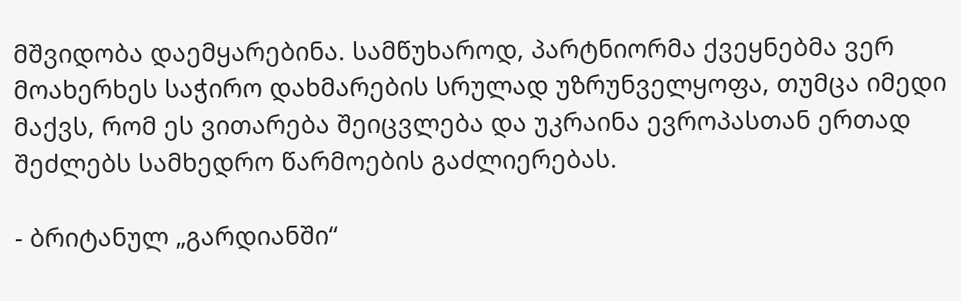მშვიდობა დაემყარებინა. სამწუხაროდ, პარტნიორმა ქვეყნებმა ვერ მოახერხეს საჭირო დახმარების სრულად უზრუნველყოფა, თუმცა იმედი მაქვს, რომ ეს ვითარება შეიცვლება და უკრაინა ევროპასთან ერთად შეძლებს სამხედრო წარმოების გაძლიერებას.

- ბრიტანულ „გარდიანში“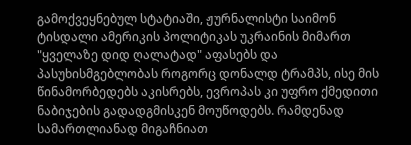გამოქვეყნებულ სტატიაში, ჟურნალისტი საიმონ ტისდალი ამერიკის პოლიტიკას უკრაინის მიმართ "ყველაზე დიდ ღალატად" აფასებს და პასუხისმგებლობას როგორც დონალდ ტრამპს, ისე მის წინამორბედებს აკისრებს, ევროპას კი უფრო ქმედითი ნაბიჯების გადადგმისკენ მოუწოდებს. რამდენად სამართლიანად მიგაჩნიათ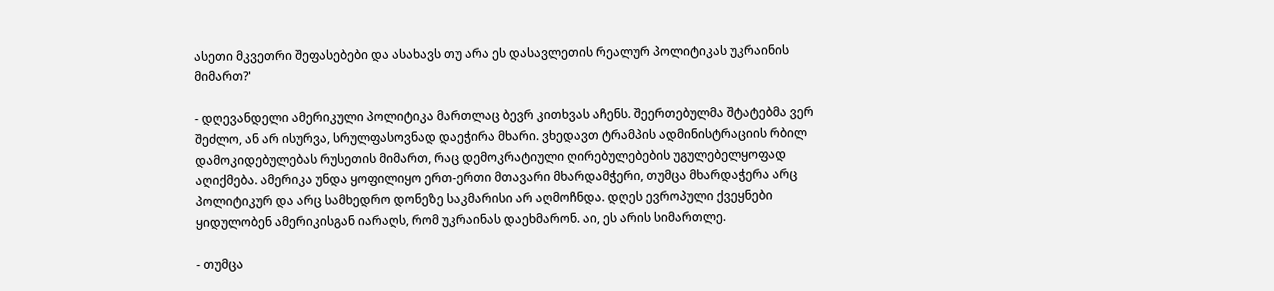ასეთი მკვეთრი შეფასებები და ასახავს თუ არა ეს დასავლეთის რეალურ პოლიტიკას უკრაინის მიმართ?'

- დღევანდელი ამერიკული პოლიტიკა მართლაც ბევრ კითხვას აჩენს. შეერთებულმა შტატებმა ვერ შეძლო, ან არ ისურვა, სრულფასოვნად დაეჭირა მხარი. ვხედავთ ტრამპის ადმინისტრაციის რბილ დამოკიდებულებას რუსეთის მიმართ, რაც დემოკრატიული ღირებულებების უგულებელყოფად აღიქმება. ამერიკა უნდა ყოფილიყო ერთ-ერთი მთავარი მხარდამჭერი, თუმცა მხარდაჭერა არც პოლიტიკურ და არც სამხედრო დონეზე საკმარისი არ აღმოჩნდა. დღეს ევროპული ქვეყნები ყიდულობენ ამერიკისგან იარაღს, რომ უკრაინას დაეხმარონ. აი, ეს არის სიმართლე.

- თუმცა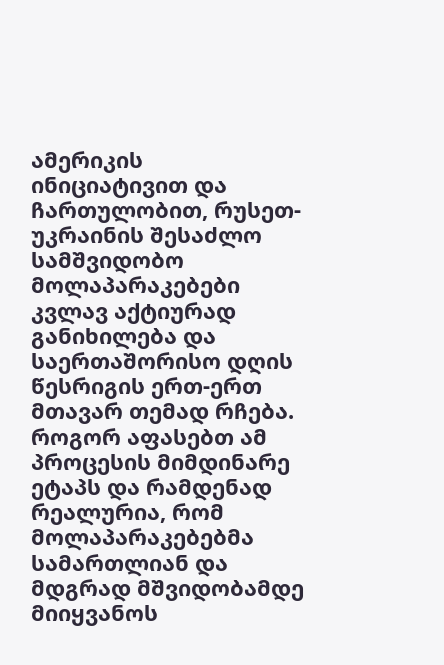ამერიკის ინიციატივით და ჩართულობით, რუსეთ-უკრაინის შესაძლო სამშვიდობო მოლაპარაკებები კვლავ აქტიურად განიხილება და საერთაშორისო დღის წესრიგის ერთ-ერთ მთავარ თემად რჩება. როგორ აფასებთ ამ პროცესის მიმდინარე ეტაპს და რამდენად რეალურია, რომ მოლაპარაკებებმა სამართლიან და მდგრად მშვიდობამდე მიიყვანოს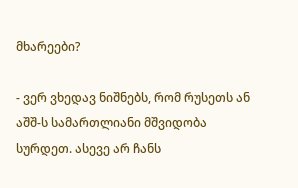მხარეები?

- ვერ ვხედავ ნიშნებს, რომ რუსეთს ან აშშ-ს სამართლიანი მშვიდობა სურდეთ. ასევე არ ჩანს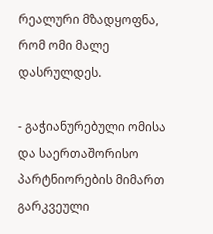რეალური მზადყოფნა, რომ ომი მალე დასრულდეს.

- გაჭიანურებული ომისა და საერთაშორისო პარტნიორების მიმართ გარკვეული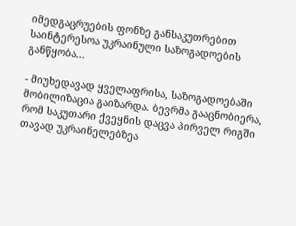იმედგაცრუების ფონზე განსაკუთრებით საინტერესოა უკრაინული საზოგადოების განწყობა...

- მიუხედავად ყველაფრისა, საზოგადოებაში მობილიზაცია გაიზარდა. ბევრმა გააცნობიერა, რომ საკუთარი ქვეყნის დაცვა პირველ რიგში თავად უკრაინელებზეა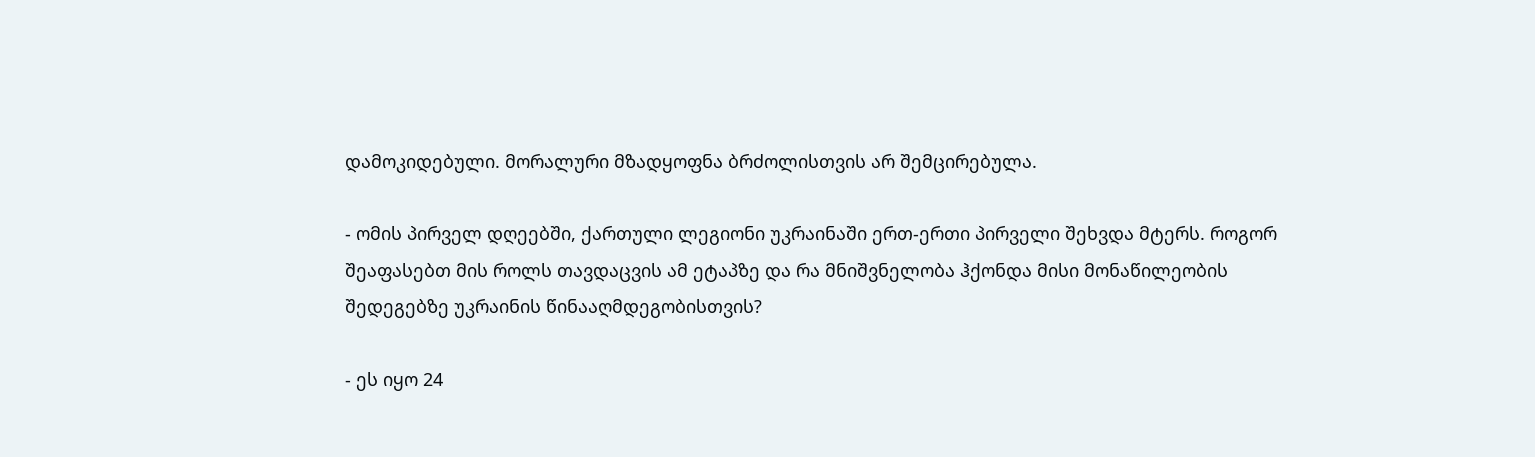დამოკიდებული. მორალური მზადყოფნა ბრძოლისთვის არ შემცირებულა.

- ომის პირველ დღეებში, ქართული ლეგიონი უკრაინაში ერთ-ერთი პირველი შეხვდა მტერს. როგორ შეაფასებთ მის როლს თავდაცვის ამ ეტაპზე და რა მნიშვნელობა ჰქონდა მისი მონაწილეობის შედეგებზე უკრაინის წინააღმდეგობისთვის?

- ეს იყო 24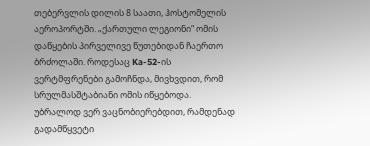თებერვლის დილის 8 საათი, ჰოსტომელის აეროპორტში. „ქართული ლეგიონი“ ომის დაწყების პირველივე წუთებიდან ჩაერთო ბრძოლაში. როდესაც Ka-52-ის ვერტმფრენები გამოჩნდა, მივხვდით, რომ სრულმასშტაბიანი ომის იწყებოდა. უბრალოდ ვერ ვაცნობიერებდით, რამდენად გადამწყვეტი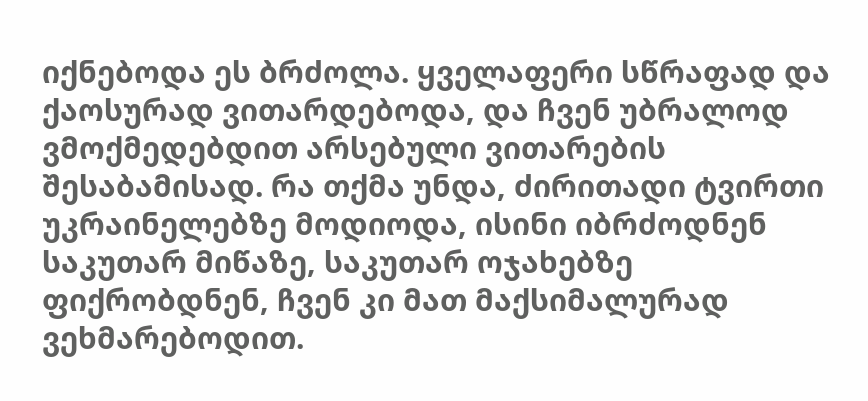იქნებოდა ეს ბრძოლა. ყველაფერი სწრაფად და ქაოსურად ვითარდებოდა, და ჩვენ უბრალოდ ვმოქმედებდით არსებული ვითარების შესაბამისად. რა თქმა უნდა, ძირითადი ტვირთი უკრაინელებზე მოდიოდა, ისინი იბრძოდნენ საკუთარ მიწაზე, საკუთარ ოჯახებზე ფიქრობდნენ, ჩვენ კი მათ მაქსიმალურად ვეხმარებოდით.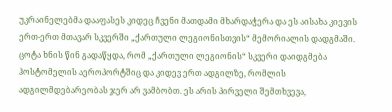უკრაინელებმა დააფასეს კიდეც ჩვენი მათდამი მხარდაჭერა და ეს აისახა კიევის ერთ-ერთ მთავარ სკვერში „ქართული ლეგიონისთვის“ მემორიალის დადგმაში. ცოტა ხნის წინ გადაწყდა, რომ „ქართული ლეგიონის“ სკვერი დაიდგმება ჰოსტომელის აეროპორტშიც და კიდევ ერთ ადგილზე, რომლის ადგილმდებარეობას ჯერ არ ვამბობთ. ეს არის პირველი შემთხვევა,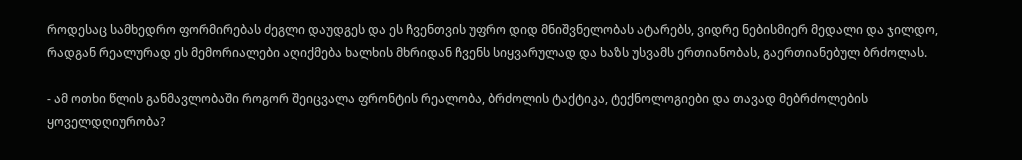როდესაც სამხედრო ფორმირებას ძეგლი დაუდგეს და ეს ჩვენთვის უფრო დიდ მნიშვნელობას ატარებს, ვიდრე ნებისმიერ მედალი და ჯილდო, რადგან რეალურად ეს მემორიალები აღიქმება ხალხის მხრიდან ჩვენს სიყვარულად და ხაზს უსვამს ერთიანობას, გაერთიანებულ ბრძოლას.

- ამ ოთხი წლის განმავლობაში როგორ შეიცვალა ფრონტის რეალობა, ბრძოლის ტაქტიკა, ტექნოლოგიები და თავად მებრძოლების ყოველდღიურობა?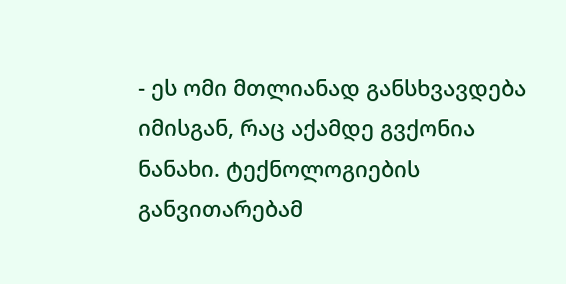- ეს ომი მთლიანად განსხვავდება იმისგან, რაც აქამდე გვქონია ნანახი. ტექნოლოგიების განვითარებამ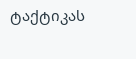ტაქტიკას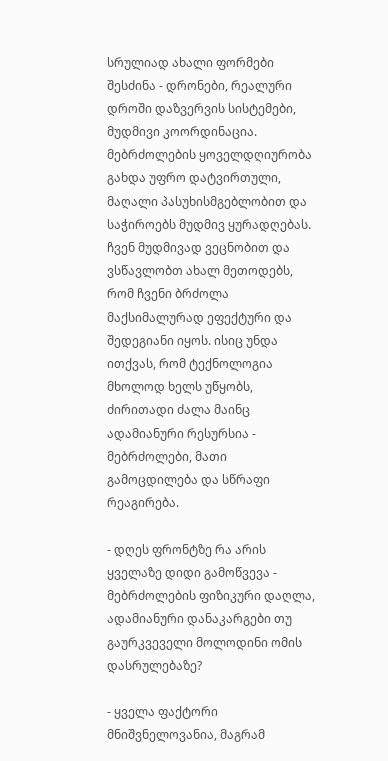სრულიად ახალი ფორმები შესძინა - დრონები, რეალური დროში დაზვერვის სისტემები, მუდმივი კოორდინაცია. მებრძოლების ყოველდღიურობა გახდა უფრო დატვირთული, მაღალი პასუხისმგებლობით და საჭიროებს მუდმივ ყურადღებას. ჩვენ მუდმივად ვეცნობით და ვსწავლობთ ახალ მეთოდებს, რომ ჩვენი ბრძოლა მაქსიმალურად ეფექტური და შედეგიანი იყოს. ისიც უნდა ითქვას, რომ ტექნოლოგია მხოლოდ ხელს უწყობს, ძირითადი ძალა მაინც ადამიანური რესურსია - მებრძოლები, მათი გამოცდილება და სწრაფი რეაგირება.

- დღეს ფრონტზე რა არის ყველაზე დიდი გამოწვევა - მებრძოლების ფიზიკური დაღლა, ადამიანური დანაკარგები თუ გაურკვეველი მოლოდინი ომის დასრულებაზე?

- ყველა ფაქტორი მნიშვნელოვანია, მაგრამ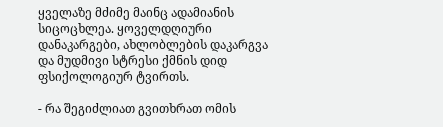ყველაზე მძიმე მაინც ადამიანის სიცოცხლეა. ყოველდღიური დანაკარგები, ახლობლების დაკარგვა და მუდმივი სტრესი ქმნის დიდ ფსიქოლოგიურ ტვირთს.

- რა შეგიძლიათ გვითხრათ ომის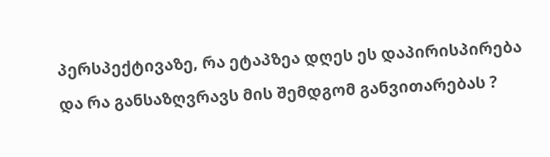პერსპექტივაზე, რა ეტაპზეა დღეს ეს დაპირისპირება და რა განსაზღვრავს მის შემდგომ განვითარებას ?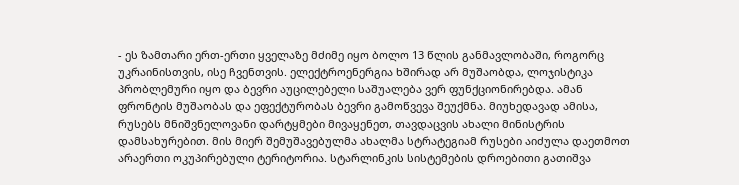- ეს ზამთარი ერთ-ერთი ყველაზე მძიმე იყო ბოლო 13 წლის განმავლობაში, როგორც უკრაინისთვის, ისე ჩვენთვის. ელექტროენერგია ხშირად არ მუშაობდა, ლოჯისტიკა პრობლემური იყო და ბევრი აუცილებელი საშუალება ვერ ფუნქციონირებდა. ამან ფრონტის მუშაობას და ეფექტურობას ბევრი გამოწვევა შეუქმნა. მიუხედავად ამისა, რუსებს მნიშვნელოვანი დარტყმები მივაყენეთ, თავდაცვის ახალი მინისტრის დამსახურებით. მის მიერ შემუშავებულმა ახალმა სტრატეგიამ რუსები აიძულა დაეთმოთ არაერთი ოკუპირებული ტერიტორია. სტარლინკის სისტემების დროებითი გათიშვა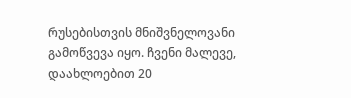რუსებისთვის მნიშვნელოვანი გამოწვევა იყო. ჩვენი მალევე, დაახლოებით 20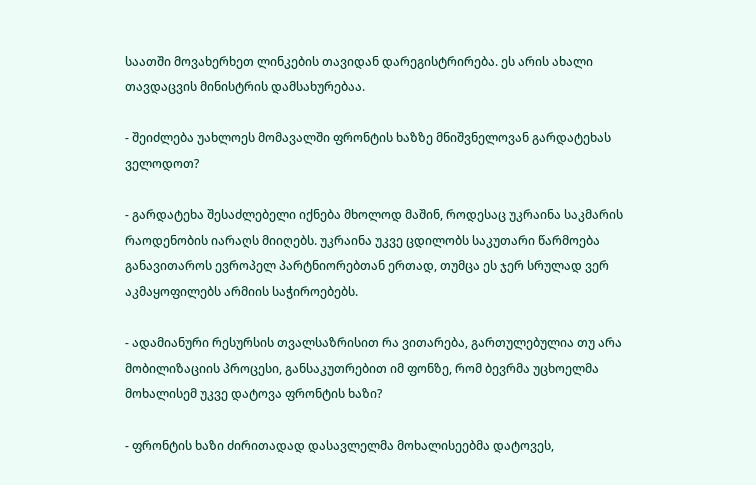საათში მოვახერხეთ ლინკების თავიდან დარეგისტრირება. ეს არის ახალი თავდაცვის მინისტრის დამსახურებაა.

- შეიძლება უახლოეს მომავალში ფრონტის ხაზზე მნიშვნელოვან გარდატეხას ველოდოთ?

- გარდატეხა შესაძლებელი იქნება მხოლოდ მაშინ, როდესაც უკრაინა საკმარის რაოდენობის იარაღს მიიღებს. უკრაინა უკვე ცდილობს საკუთარი წარმოება განავითაროს ევროპელ პარტნიორებთან ერთად, თუმცა ეს ჯერ სრულად ვერ აკმაყოფილებს არმიის საჭიროებებს.

- ადამიანური რესურსის თვალსაზრისით რა ვითარება, გართულებულია თუ არა მობილიზაციის პროცესი, განსაკუთრებით იმ ფონზე, რომ ბევრმა უცხოელმა მოხალისემ უკვე დატოვა ფრონტის ხაზი?

- ფრონტის ხაზი ძირითადად დასავლელმა მოხალისეებმა დატოვეს,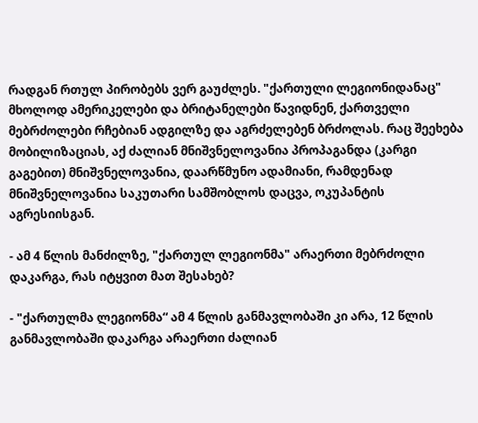რადგან რთულ პირობებს ვერ გაუძლეს. "ქართული ლეგიონიდანაც" მხოლოდ ამერიკელები და ბრიტანელები წავიდნენ, ქართველი მებრძოლები რჩებიან ადგილზე და აგრძელებენ ბრძოლას. რაც შეეხება მობილიზაციას, აქ ძალიან მნიშვნელოვანია პროპაგანდა (კარგი გაგებით) მნიშვნელოვანია, დაარწმუნო ადამიანი, რამდენად მნიშვნელოვანია საკუთარი სამშობლოს დაცვა, ოკუპანტის აგრესიისგან.

- ამ 4 წლის მანძილზე, "ქართულ ლეგიონმა" არაერთი მებრძოლი დაკარგა, რას იტყვით მათ შესახებ?

- "ქართულმა ლეგიონმა“ ამ 4 წლის განმავლობაში კი არა, 12 წლის განმავლობაში დაკარგა არაერთი ძალიან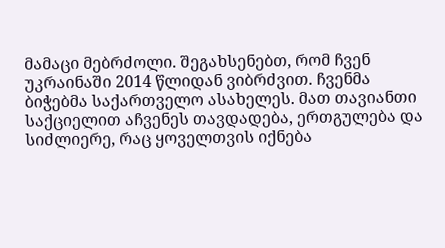მამაცი მებრძოლი. შეგახსენებთ, რომ ჩვენ უკრაინაში 2014 წლიდან ვიბრძვით. ჩვენმა ბიჭებმა საქართველო ასახელეს. მათ თავიანთი საქციელით აჩვენეს თავდადება, ერთგულება და სიძლიერე, რაც ყოველთვის იქნება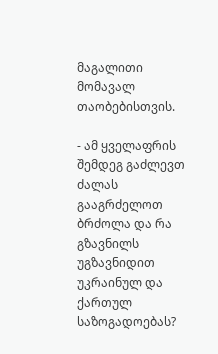მაგალითი მომავალ თაობებისთვის.

- ამ ყველაფრის შემდეგ გაძლევთ ძალას გააგრძელოთ ბრძოლა და რა გზავნილს უგზავნიდით უკრაინულ და ქართულ საზოგადოებას?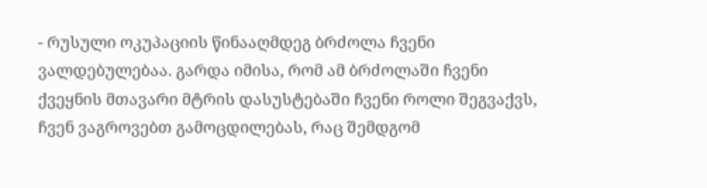- რუსული ოკუპაციის წინააღმდეგ ბრძოლა ჩვენი ვალდებულებაა. გარდა იმისა, რომ ამ ბრძოლაში ჩვენი ქვეყნის მთავარი მტრის დასუსტებაში ჩვენი როლი შეგვაქვს, ჩვენ ვაგროვებთ გამოცდილებას, რაც შემდგომ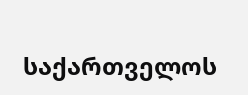საქართველოს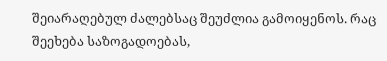შეიარაღებულ ძალებსაც შეუძლია გამოიყენოს. რაც შეეხება საზოგადოებას,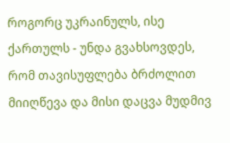როგორც უკრაინულს, ისე ქართულს - უნდა გვახსოვდეს, რომ თავისუფლება ბრძოლით მიიღწევა და მისი დაცვა მუდმივ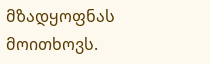მზადყოფნას მოითხოვს.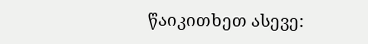წაიკითხეთ ასევე: